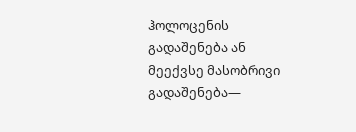ჰოლოცენის გადაშენება ან მეექვსე მასობრივი გადაშენება—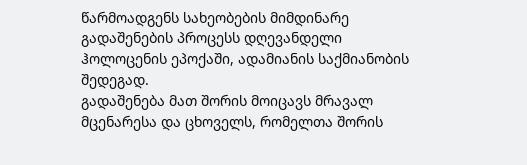წარმოადგენს სახეობების მიმდინარე გადაშენების პროცესს დღევანდელი ჰოლოცენის ეპოქაში, ადამიანის საქმიანობის შედეგად.
გადაშენება მათ შორის მოიცავს მრავალ მცენარესა და ცხოველს, რომელთა შორის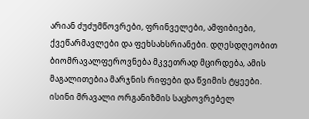არიან ძუძუმწოვრები, ფრინველები, ამფიბიები, ქვეწარმავლები და ფეხსახსრიანები. დღესდღეობით ბიომრავალფეროვნება მკვეთრად მცირდება, ამის მაგალითებია მარჯნის რიფები და წვიმის ტყეები. ისინი მრავალი ორგანიზმის საცხოვრებელ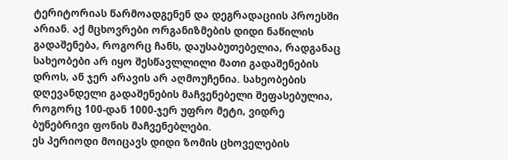ტერიტორიას წარმოადგენენ და დეგრადაციის პროესში არიან. აქ მცხოვრები ორგანიზმების დიდი ნაწილის გადაშენება, როგორც ჩანს, დაუსაბუთებელია, რადგანაც სახეობები არ იყო შესწავლლილი მათი გადაშენების დროს, ან ჯერ არავის არ აღმოუჩენია. სახეობების დღევანდელი გადაშენების მაჩვენებელი შეფასებულია, როგორც 100-დან 1000-ჯერ უფრო მეტი, ვიდრე ბუნებრივი ფონის მაჩვენებლები.
ეს პერიოდი მოიცავს დიდი ზომის ცხოველების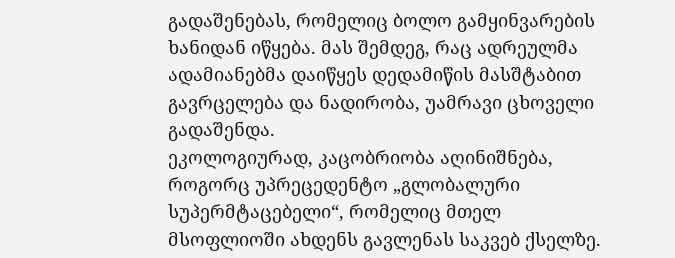გადაშენებას, რომელიც ბოლო გამყინვარების ხანიდან იწყება. მას შემდეგ, რაც ადრეულმა ადამიანებმა დაიწყეს დედამიწის მასშტაბით გავრცელება და ნადირობა, უამრავი ცხოველი გადაშენდა.
ეკოლოგიურად, კაცობრიობა აღინიშნება, როგორც უპრეცედენტო „გლობალური სუპერმტაცებელი“, რომელიც მთელ მსოფლიოში ახდენს გავლენას საკვებ ქსელზე.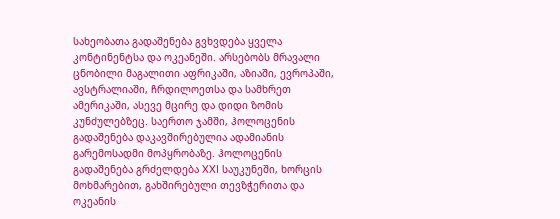სახეობათა გადაშენება გვხვდება ყველა კონტინენტსა და ოკეანეში. არსებობს მრავალი ცნობილი მაგალითი აფრიკაში, აზიაში, ევროპაში, ავსტრალიაში, ჩრდილოეთსა და სამხრეთ ამერიკაში, ასევე მცირე და დიდი ზომის კუნძულებზეც. საერთო ჯამში, ჰოლოცენის გადაშენება დაკავშირებულია ადამიანის გარემოსადმი მოპყრობაზე. ჰოლოცენის გადაშენება გრძელდება XXI საუკუნეში, ხორცის მოხმარებით, გახშირებული თევზჭერითა და ოკეანის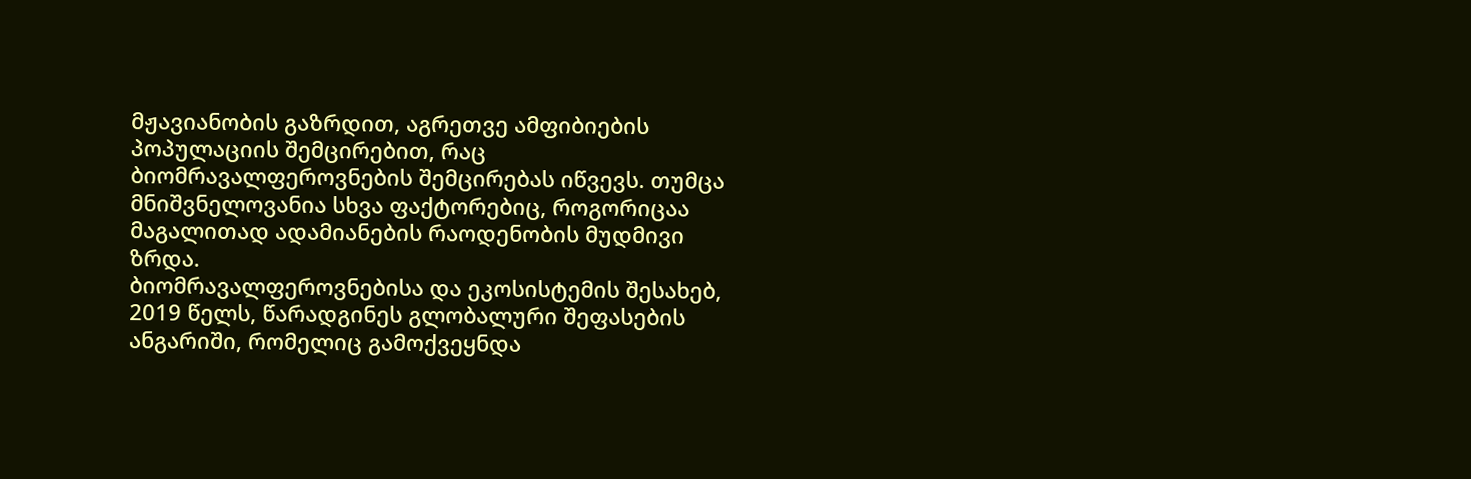მჟავიანობის გაზრდით, აგრეთვე ამფიბიების პოპულაციის შემცირებით, რაც ბიომრავალფეროვნების შემცირებას იწვევს. თუმცა მნიშვნელოვანია სხვა ფაქტორებიც, როგორიცაა მაგალითად ადამიანების რაოდენობის მუდმივი ზრდა.
ბიომრავალფეროვნებისა და ეკოსისტემის შესახებ, 2019 წელს, წარადგინეს გლობალური შეფასების ანგარიში, რომელიც გამოქვეყნდა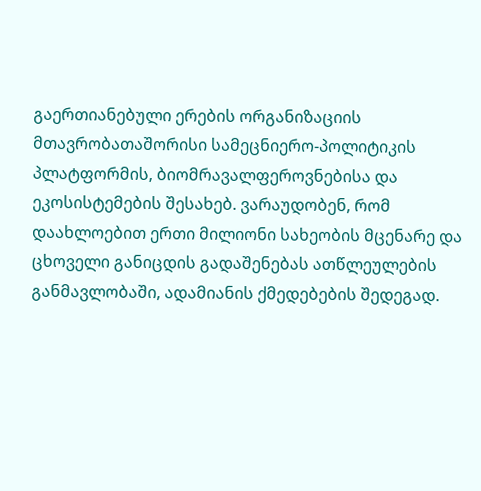გაერთიანებული ერების ორგანიზაციის მთავრობათაშორისი სამეცნიერო-პოლიტიკის პლატფორმის, ბიომრავალფეროვნებისა და ეკოსისტემების შესახებ. ვარაუდობენ, რომ დაახლოებით ერთი მილიონი სახეობის მცენარე და ცხოველი განიცდის გადაშენებას ათწლეულების განმავლობაში, ადამიანის ქმედებების შედეგად.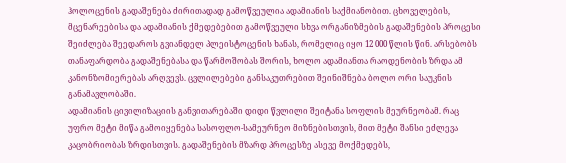ჰოლოცენის გადაშენება ძირითადად გამოწვეულია ადამიანის საქმიანობით. ცხოველების, მცენარეებისა და ადამიანის ქმედებებით გამოწვეული სხვა ორგანიზმების გადაშენების პროცესი შეიძლება შეედაროს გვიანდელ პლეისტოცენის ხანას, რომელიც იყო 12 000 წლის წინ. არსებობს თანაფარდობა გადაშენებასა და წარმოშობას შორის, ხოლო ადამიანთა რაოდენობის ზრდა ამ კანონზომიერებას არღვევს. ცვლილებები განსაკუთრებით შეინიშნება ბოლო ორი საუკნის განამავლობაში.
ადამიანის ცივილიზაციის განვითარებაში დიდი წვლილი შეიტანა სოფლის მეურნეობამ. რაც უფრო მეტი მიწა გამოიყენება სასოფლო-სამეურნეო მიზნებისთვის, მით მეტი შანსი ეძლევა კაცობრიობას ზრდისთვის. გადაშენების მზარდ პროცესზე ასევე მოქმედებს,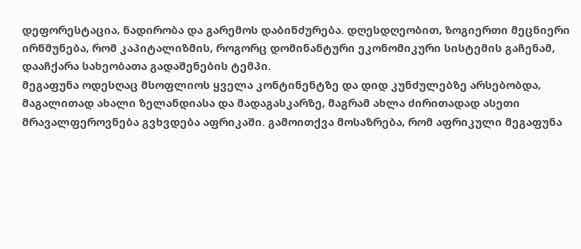დეფორესტაცია, ნადირობა და გარემოს დაბინძურება. დღესდღეობით, ზოგიერთი მეცნიერი ირწმუნება, რომ კაპიტალიზმის, როგორც დომინანტური ეკონომიკური სისტემის გაჩენამ, დააჩქარა სახეობათა გადაშენების ტემპი.
მეგაფუნა ოდესღაც მსოფლიოს ყველა კონტინენტზე და დიდ კუნძულებზე არსებობდა, მაგალითად ახალი ზელანდიასა და მადაგასკარზე, მაგრამ ახლა ძირითადად ასეთი მრავალფეროვნება გვხვდება აფრიკაში. გამოითქვა მოსაზრება, რომ აფრიკული მეგაფუნა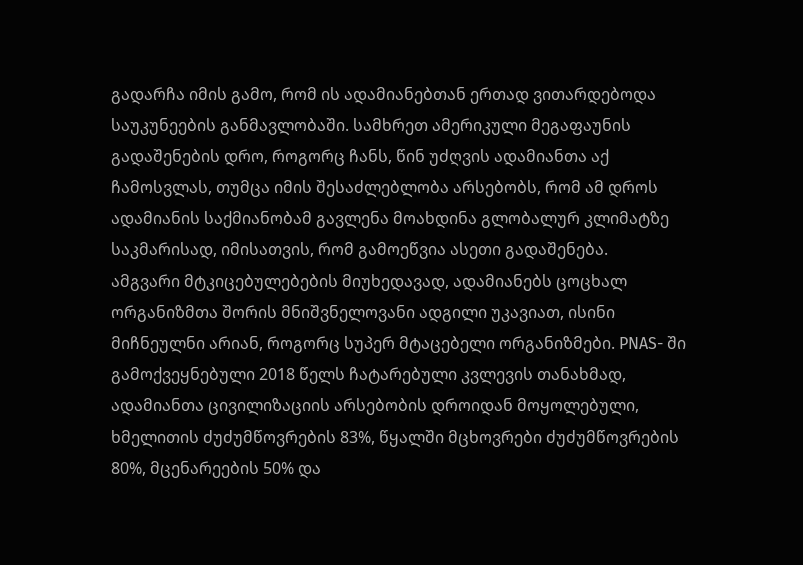გადარჩა იმის გამო, რომ ის ადამიანებთან ერთად ვითარდებოდა საუკუნეების განმავლობაში. სამხრეთ ამერიკული მეგაფაუნის გადაშენების დრო, როგორც ჩანს, წინ უძღვის ადამიანთა აქ ჩამოსვლას, თუმცა იმის შესაძლებლობა არსებობს, რომ ამ დროს ადამიანის საქმიანობამ გავლენა მოახდინა გლობალურ კლიმატზე საკმარისად, იმისათვის, რომ გამოეწვია ასეთი გადაშენება.
ამგვარი მტკიცებულებების მიუხედავად, ადამიანებს ცოცხალ ორგანიზმთა შორის მნიშვნელოვანი ადგილი უკავიათ, ისინი მიჩნეულნი არიან, როგორც სუპერ მტაცებელი ორგანიზმები. PNAS- ში გამოქვეყნებული 2018 წელს ჩატარებული კვლევის თანახმად, ადამიანთა ცივილიზაციის არსებობის დროიდან მოყოლებული, ხმელითის ძუძუმწოვრების 83%, წყალში მცხოვრები ძუძუმწოვრების 80%, მცენარეების 50% და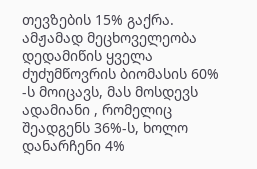თევზების 15% გაქრა. ამჟამად მეცხოველეობა დედამიწის ყველა ძუძუმწოვრის ბიომასის 60% -ს მოიცავს, მას მოსდევს ადამიანი , რომელიც შეადგენს 36%-ს, ხოლო დანარჩენი 4%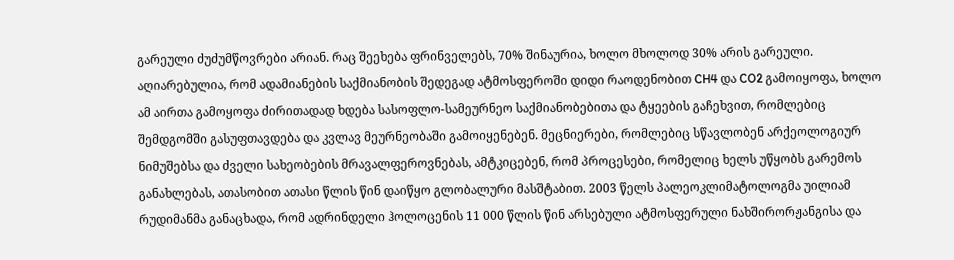გარეული ძუძუმწოვრები არიან. რაც შეეხება ფრინველებს, 70% შინაურია, ხოლო მხოლოდ 30% არის გარეული.
აღიარებულია, რომ ადამიანების საქმიანობის შედეგად ატმოსფეროში დიდი რაოდენობით CH4 და CO2 გამოიყოფა, ხოლო ამ აირთა გამოყოფა ძირითადად ხდება სასოფლო-სამეურნეო საქმიანობებითა და ტყეების გაჩეხვით, რომლებიც შემდგომში გასუფთავდება და კვლავ მეურნეობაში გამოიყენებენ. მეცნიერები, რომლებიც სწავლობენ არქეოლოგიურ ნიმუშებსა და ძველი სახეობების მრავალფეროვნებას, ამტკიცებენ, რომ პროცესები, რომელიც ხელს უწყობს გარემოს განახლებას, ათასობით ათასი წლის წინ დაიწყო გლობალური მასშტაბით. 2003 წელს პალეოკლიმატოლოგმა უილიამ რუდიმანმა განაცხადა, რომ ადრინდელი ჰოლოცენის 11 000 წლის წინ არსებული ატმოსფერული ნახშირორჟანგისა და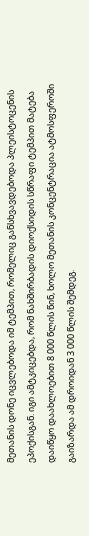მეთანის დონე იცვლებოდა იმ ტემპით, რომელიც განსხვავდებოდა პლეისტოცენის ეპოქისგან. იგი ამტკიცებდა, რომ ნახშირბადის დიოქსიდის სწრაფი ტემპით მატება დაიწყო დაახლოებით 8 000 წლის წინ, ხოლო მეთანის კონცენტრაცია ატმოსფეროში გაიზარდა ამ დროიდან 3 000 წლის შემდეგ.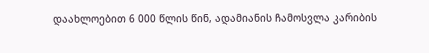დაახლოებით 6 000 წლის წინ, ადამიანის ჩამოსვლა კარიბის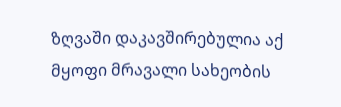ზღვაში დაკავშირებულია აქ მყოფი მრავალი სახეობის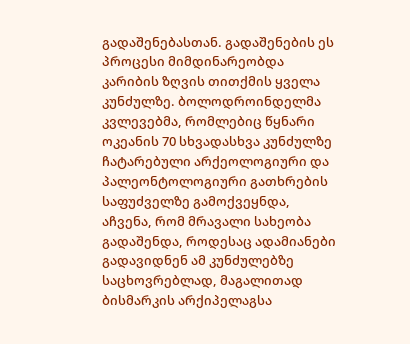გადაშენებასთან. გადაშენების ეს პროცესი მიმდინარეობდა კარიბის ზღვის თითქმის ყველა კუნძულზე. ბოლოდროინდელმა კვლევებმა, რომლებიც წყნარი ოკეანის 70 სხვადასხვა კუნძულზე ჩატარებული არქეოლოგიური და პალეონტოლოგიური გათხრების საფუძველზე გამოქვეყნდა, აჩვენა, რომ მრავალი სახეობა გადაშენდა, როდესაც ადამიანები გადავიდნენ ამ კუნძულებზე საცხოვრებლად, მაგალითად ბისმარკის არქიპელაგსა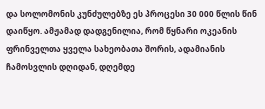და სოლომონის კუნძულებზე ეს პროცესი 30 000 წლის წინ დაიწყო. ამჟამად დადგენილია, რომ წყნარი ოკეანის ფრინველთა ყველა სახეობათა შორის, ადამიანის ჩამოსვლის დღიდან, დღემდე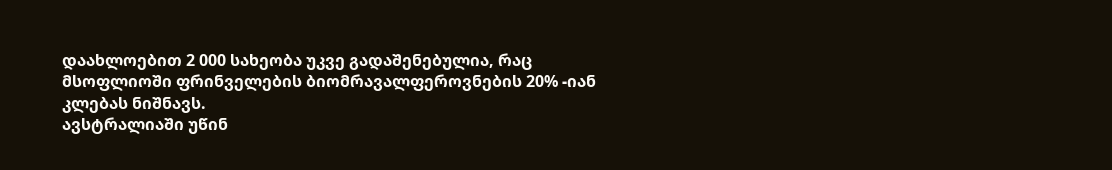დაახლოებით 2 000 სახეობა უკვე გადაშენებულია, რაც მსოფლიოში ფრინველების ბიომრავალფეროვნების 20% -იან კლებას ნიშნავს.
ავსტრალიაში უწინ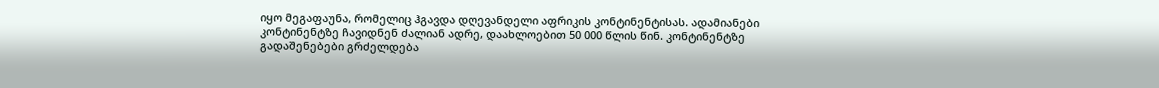იყო მეგაფაუნა, რომელიც ჰგავდა დღევანდელი აფრიკის კონტინენტისას. ადამიანები კონტინენტზე ჩავიდნენ ძალიან ადრე, დაახლოებით 50 000 წლის წინ. კონტინენტზე გადაშენებები გრძელდება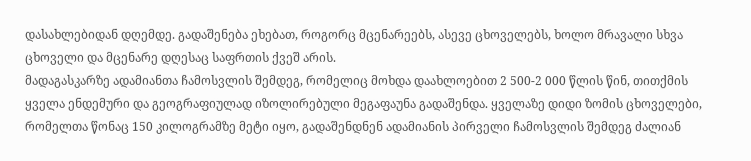დასახლებიდან დღემდე. გადაშენება ეხებათ, როგორც მცენარეებს, ასევე ცხოველებს, ხოლო მრავალი სხვა ცხოველი და მცენარე დღესაც საფრთის ქვეშ არის.
მადაგასკარზე ადამიანთა ჩამოსვლის შემდეგ, რომელიც მოხდა დაახლოებით 2 500-2 000 წლის წინ, თითქმის ყველა ენდემური და გეოგრაფიულად იზოლირებული მეგაფაუნა გადაშენდა. ყველაზე დიდი ზომის ცხოველები, რომელთა წონაც 150 კილოგრამზე მეტი იყო, გადაშენდნენ ადამიანის პირველი ჩამოსვლის შემდეგ ძალიან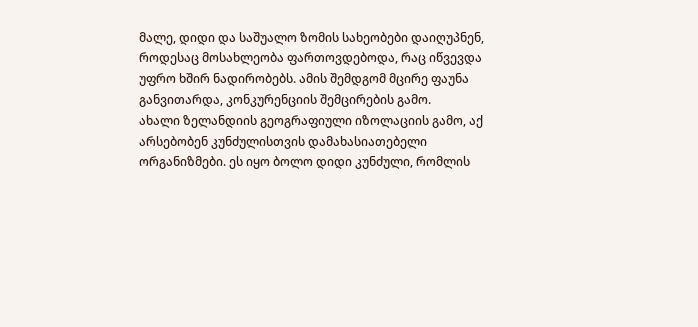მალე, დიდი და საშუალო ზომის სახეობები დაიღუპნენ, როდესაც მოსახლეობა ფართოვდებოდა, რაც იწვევდა უფრო ხშირ ნადირობებს. ამის შემდგომ მცირე ფაუნა განვითარდა, კონკურენციის შემცირების გამო.
ახალი ზელანდიის გეოგრაფიული იზოლაციის გამო, აქ არსებობენ კუნძულისთვის დამახასიათებელი ორგანიზმები. ეს იყო ბოლო დიდი კუნძული, რომლის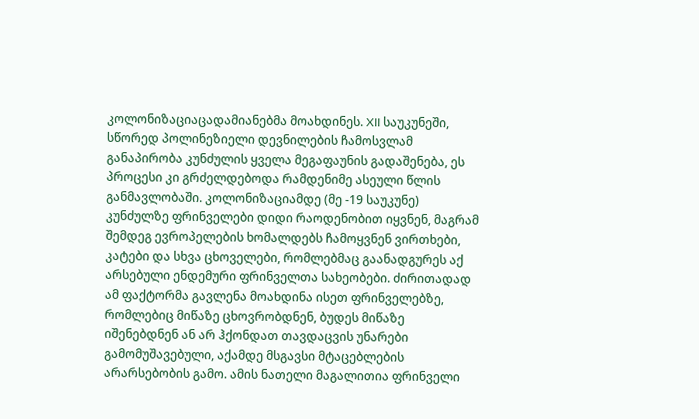კოლონიზაციაცადამიანებმა მოახდინეს. XII საუკუნეში, სწორედ პოლინეზიელი დევნილების ჩამოსვლამ განაპირობა კუნძულის ყველა მეგაფაუნის გადაშენება, ეს პროცესი კი გრძელდებოდა რამდენიმე ასეული წლის განმავლობაში. კოლონიზაციამდე (მე -19 საუკუნე) კუნძულზე ფრინველები დიდი რაოდენობით იყვნენ, მაგრამ შემდეგ ევროპელების ხომალდებს ჩამოყვნენ ვირთხები, კატები და სხვა ცხოველები, რომლებმაც გაანადგურეს აქ არსებული ენდემური ფრინველთა სახეობები. ძირითადად ამ ფაქტორმა გავლენა მოახდინა ისეთ ფრინველებზე, რომლებიც მიწაზე ცხოვრობდნენ, ბუდეს მიწაზე იშენებდნენ ან არ ჰქონდათ თავდაცვის უნარები გამომუშავებული, აქამდე მსგავსი მტაცებლების არარსებობის გამო. ამის ნათელი მაგალითია ფრინველი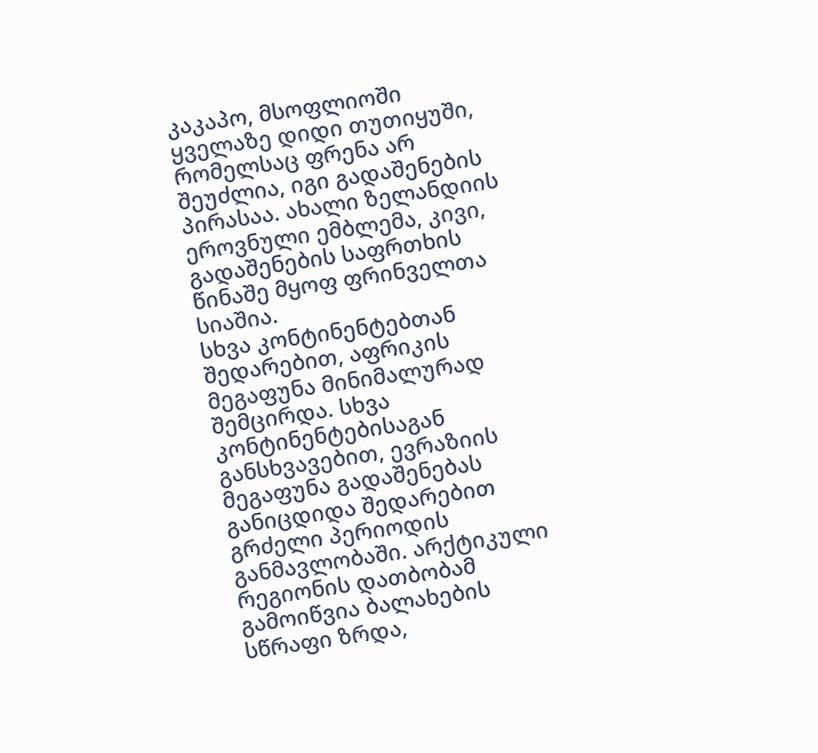კაკაპო, მსოფლიოში ყველაზე დიდი თუთიყუში, რომელსაც ფრენა არ შეუძლია, იგი გადაშენების პირასაა. ახალი ზელანდიის ეროვნული ემბლემა, კივი, გადაშენების საფრთხის წინაშე მყოფ ფრინველთა სიაშია.
სხვა კონტინენტებთან შედარებით, აფრიკის მეგაფუნა მინიმალურად შემცირდა. სხვა კონტინენტებისაგან განსხვავებით, ევრაზიის მეგაფუნა გადაშენებას განიცდიდა შედარებით გრძელი პერიოდის განმავლობაში. არქტიკული რეგიონის დათბობამ გამოიწვია ბალახების სწრაფი ზრდა,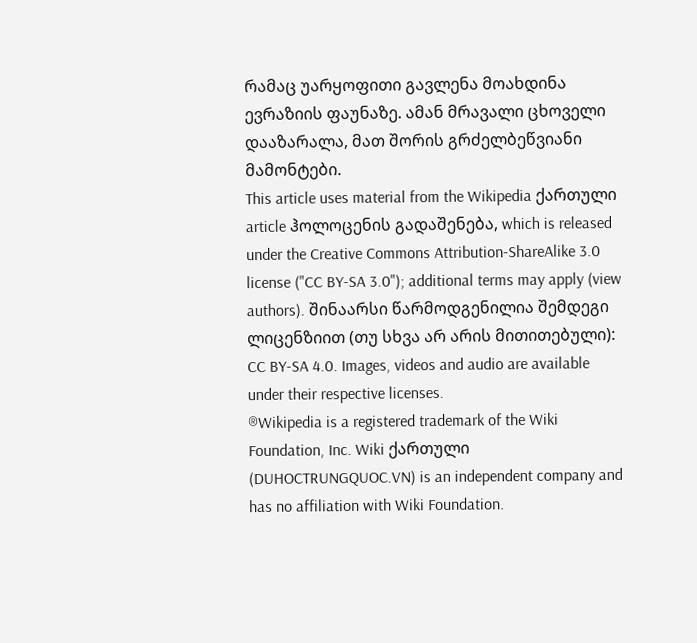რამაც უარყოფითი გავლენა მოახდინა ევრაზიის ფაუნაზე. ამან მრავალი ცხოველი დააზარალა, მათ შორის გრძელბეწვიანი მამონტები.
This article uses material from the Wikipedia ქართული article ჰოლოცენის გადაშენება, which is released under the Creative Commons Attribution-ShareAlike 3.0 license ("CC BY-SA 3.0"); additional terms may apply (view authors). შინაარსი წარმოდგენილია შემდეგი ლიცენზიით (თუ სხვა არ არის მითითებული): CC BY-SA 4.0. Images, videos and audio are available under their respective licenses.
®Wikipedia is a registered trademark of the Wiki Foundation, Inc. Wiki ქართული (DUHOCTRUNGQUOC.VN) is an independent company and has no affiliation with Wiki Foundation.